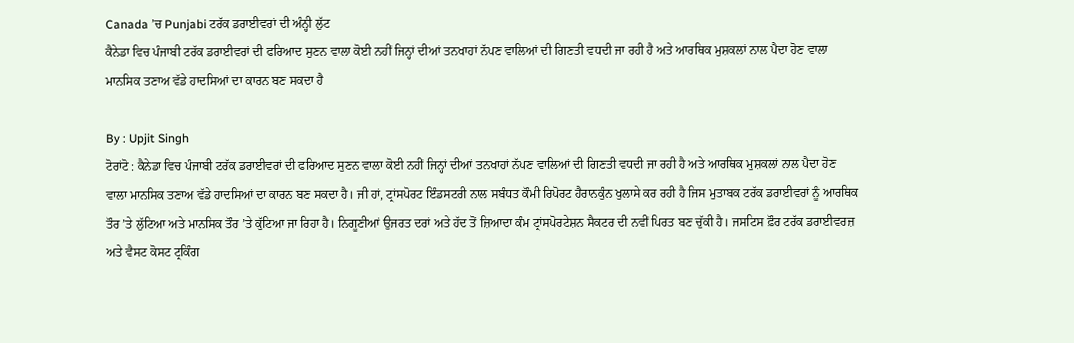Canada ’ਚ Punjabi ਟਰੱਕ ਡਰਾਈਵਰਾਂ ਦੀ ਅੰਨ੍ਹੀ ਲੁੱਟ
ਕੈਨੇਡਾ ਵਿਚ ਪੰਜਾਬੀ ਟਰੱਕ ਡਰਾਈਵਰਾਂ ਦੀ ਫਰਿਆਦ ਸੁਣਨ ਵਾਲਾ ਕੋਈ ਨਹੀਂ ਜਿਨ੍ਹਾਂ ਦੀਆਂ ਤਨਖਾਹਾਂ ਨੱਪਣ ਵਾਲਿਆਂ ਦੀ ਗਿਣਤੀ ਵਧਦੀ ਜਾ ਰਹੀ ਹੈ ਅਤੇ ਆਰਥਿਕ ਮੁਸ਼ਕਲਾਂ ਨਾਲ ਪੈਦਾ ਹੋਣ ਵਾਲਾ ਮਾਨਸਿਕ ਤਣਾਅ ਵੱਡੇ ਹਾਦਸਿਆਂ ਦਾ ਕਾਰਨ ਬਣ ਸਕਦਾ ਹੈ

By : Upjit Singh
ਟੋਰਾਂਟੋ : ਕੈਨੇਡਾ ਵਿਚ ਪੰਜਾਬੀ ਟਰੱਕ ਡਰਾਈਵਰਾਂ ਦੀ ਫਰਿਆਦ ਸੁਣਨ ਵਾਲਾ ਕੋਈ ਨਹੀਂ ਜਿਨ੍ਹਾਂ ਦੀਆਂ ਤਨਖਾਹਾਂ ਨੱਪਣ ਵਾਲਿਆਂ ਦੀ ਗਿਣਤੀ ਵਧਦੀ ਜਾ ਰਹੀ ਹੈ ਅਤੇ ਆਰਥਿਕ ਮੁਸ਼ਕਲਾਂ ਨਾਲ ਪੈਦਾ ਹੋਣ ਵਾਲਾ ਮਾਨਸਿਕ ਤਣਾਅ ਵੱਡੇ ਹਾਦਸਿਆਂ ਦਾ ਕਾਰਨ ਬਣ ਸਕਦਾ ਹੈ। ਜੀ ਹਾਂ, ਟ੍ਰਾਂਸਪੋਰਟ ਇੰਡਸਟਰੀ ਨਾਲ ਸਬੰਧਤ ਕੌਮੀ ਰਿਪੋਰਟ ਹੈਰਾਨਕੁੰਨ ਖੁਲਾਸੇ ਕਰ ਰਹੀ ਹੈ ਜਿਸ ਮੁਤਾਬਕ ਟਰੱਕ ਡਰਾਈਵਰਾਂ ਨੂੰ ਆਰਥਿਕ ਤੌਰ ’ਤੇ ਲੁੱਟਿਆ ਅਤੇ ਮਾਨਸਿਕ ਤੌਰ ’ਤੇ ਕੁੱਟਿਆ ਜਾ ਰਿਹਾ ਹੈ। ਨਿਗੂਣੀਆਂ ਉਜਰਤ ਦਰਾਂ ਅਤੇ ਹੱਦ ਤੋਂ ਜ਼ਿਆਦਾ ਕੰਮ ਟ੍ਰਾਂਸਪੋਰਟੇਸ਼ਨ ਸੈਕਟਰ ਦੀ ਨਵੀਂ ਪਿਰਤ ਬਣ ਚੁੱਕੀ ਹੈ। ਜਸਟਿਸ ਫ਼ੌਰ ਟਰੱਕ ਡਰਾਈਵਰਜ਼ ਅਤੇ ਵੈਸਟ ਕੋਸਟ ਟ੍ਰਕਿੰਗ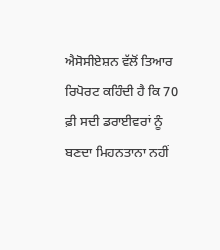ਐਸੋਸੀਏਸ਼ਨ ਵੱਲੋਂ ਤਿਆਰ ਰਿਪੋਰਟ ਕਹਿੰਦੀ ਹੈ ਕਿ 70 ਫ਼ੀ ਸਦੀ ਡਰਾਈਵਰਾਂ ਨੂੰ ਬਣਦਾ ਮਿਹਨਤਾਨਾ ਨਹੀਂ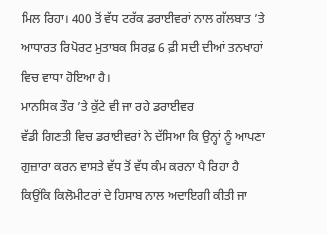ਮਿਲ ਰਿਹਾ। 400 ਤੋਂ ਵੱਧ ਟਰੱਕ ਡਰਾਈਵਰਾਂ ਨਾਲ ਗੱਲਬਾਤ ’ਤੇ ਆਧਾਰਤ ਰਿਪੋਰਟ ਮੁਤਾਬਕ ਸਿਰਫ਼ 6 ਫ਼ੀ ਸਦੀ ਦੀਆਂ ਤਨਖਾਹਾਂ ਵਿਚ ਵਾਧਾ ਹੋਇਆ ਹੈ।
ਮਾਨਸਿਕ ਤੌਰ ’ਤੇ ਕੁੱਟੇ ਵੀ ਜਾ ਰਹੇ ਡਰਾਈਵਰ
ਵੱਡੀ ਗਿਣਤੀ ਵਿਚ ਡਰਾਈਵਰਾਂ ਨੇ ਦੱਸਿਆ ਕਿ ਉਨ੍ਹਾਂ ਨੂੰ ਆਪਣਾ ਗੁਜ਼ਾਰਾ ਕਰਨ ਵਾਸਤੇ ਵੱਧ ਤੋਂ ਵੱਧ ਕੰਮ ਕਰਨਾ ਪੈ ਰਿਹਾ ਹੈ ਕਿਉਂਕਿ ਕਿਲੋਮੀਟਰਾਂ ਦੇ ਹਿਸਾਬ ਨਾਲ ਅਦਾਇਗੀ ਕੀਤੀ ਜਾ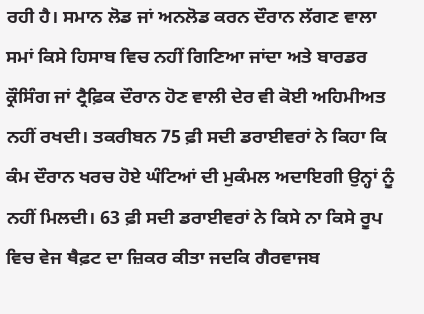ਰਹੀ ਹੈ। ਸਮਾਨ ਲੋਡ ਜਾਂ ਅਨਲੋਡ ਕਰਨ ਦੌਰਾਨ ਲੱਗਣ ਵਾਲਾ ਸਮਾਂ ਕਿਸੇ ਹਿਸਾਬ ਵਿਚ ਨਹੀਂ ਗਿਣਿਆ ਜਾਂਦਾ ਅਤੇ ਬਾਰਡਰ ਕ੍ਰੌਸਿੰਗ ਜਾਂ ਟ੍ਰੈਫ਼ਿਕ ਦੌਰਾਨ ਹੋਣ ਵਾਲੀ ਦੇਰ ਵੀ ਕੋਈ ਅਹਿਮੀਅਤ ਨਹੀਂ ਰਖਦੀ। ਤਕਰੀਬਨ 75 ਫ਼ੀ ਸਦੀ ਡਰਾਈਵਰਾਂ ਨੇ ਕਿਹਾ ਕਿ ਕੰਮ ਦੌਰਾਨ ਖਰਚ ਹੋਏ ਘੰਟਿਆਂ ਦੀ ਮੁਕੰਮਲ ਅਦਾਇਗੀ ਉਨ੍ਹਾਂ ਨੂੰ ਨਹੀਂ ਮਿਲਦੀ। 63 ਫ਼ੀ ਸਦੀ ਡਰਾਈਵਰਾਂ ਨੇ ਕਿਸੇ ਨਾ ਕਿਸੇ ਰੂਪ ਵਿਚ ਵੇਜ ਥੈਫ਼ਟ ਦਾ ਜ਼ਿਕਰ ਕੀਤਾ ਜਦਕਿ ਗੈਰਵਾਜਬ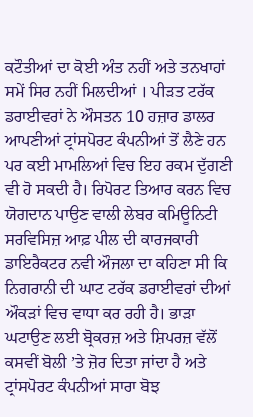ਕਟੌਤੀਆਂ ਦਾ ਕੋਈ ਅੰਤ ਨਹੀਂ ਅਤੇ ਤਨਖਾਹਾਂ ਸਮੇਂ ਸਿਰ ਨਹੀਂ ਮਿਲਦੀਆਂ । ਪੀੜਤ ਟਰੱਕ ਡਰਾਈਵਰਾਂ ਨੇ ਔਸਤਨ 10 ਹਜ਼ਾਰ ਡਾਲਰ ਆਪਣੀਆਂ ਟ੍ਰਾਂਸਪੋਰਟ ਕੰਪਨੀਆਂ ਤੋਂ ਲੈਣੇ ਹਨ ਪਰ ਕਈ ਮਾਮਲਿਆਂ ਵਿਚ ਇਹ ਰਕਮ ਦੁੱਗਣੀ ਵੀ ਹੋ ਸਕਦੀ ਹੈ। ਰਿਪੋਰਟ ਤਿਆਰ ਕਰਨ ਵਿਚ ਯੋਗਦਾਨ ਪਾਉਣ ਵਾਲੀ ਲੇਬਰ ਕਮਿਊਨਿਟੀ ਸਰਵਿਸਿਜ਼ ਆਫ਼ ਪੀਲ ਦੀ ਕਾਰਜਕਾਰੀ ਡਾਇਰੈਕਟਰ ਨਵੀ ਔਜਲਾ ਦਾ ਕਹਿਣਾ ਸੀ ਕਿ ਨਿਗਰਾਨੀ ਦੀ ਘਾਟ ਟਰੱਕ ਡਰਾਈਵਰਾਂ ਦੀਆਂ ਔਕੜਾਂ ਵਿਚ ਵਾਧਾ ਕਰ ਰਹੀ ਹੈ। ਭਾੜਾ ਘਟਾਉਣ ਲਈ ਬ੍ਰੋਕਰਜ਼ ਅਤੇ ਸ਼ਿਪਰਜ਼ ਵੱਲੋਂ ਕਸਵੀਂ ਬੋਲੀ ’ਤੇ ਜ਼ੋਰ ਦਿਤਾ ਜਾਂਦਾ ਹੈ ਅਤੇ ਟ੍ਰਾਂਸਪੋਰਟ ਕੰਪਨੀਆਂ ਸਾਰਾ ਬੋਝ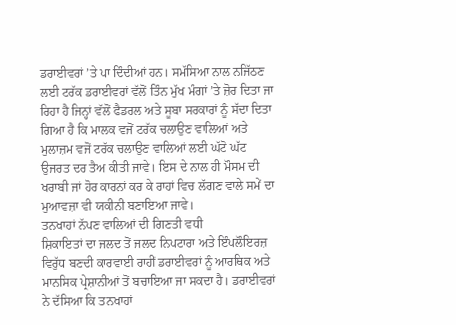ਡਰਾਈਵਰਾਂ ’ਤੇ ਪਾ ਦਿੰਦੀਆਂ ਹਨ। ਸਮੱਸਿਆ ਨਾਲ ਨਜਿੱਠਣ ਲਈ ਟਰੱਕ ਡਰਾਈਵਰਾਂ ਵੱਲੋਂ ਤਿੰਨ ਮੁੱਖ ਮੰਗਾਂ ’ਤੇ ਜ਼ੋਰ ਦਿਤਾ ਜਾ ਰਿਹਾ ਹੈ ਜਿਨ੍ਹਾਂ ਵੱਲੋਂ ਫੈਡਰਲ ਅਤੇ ਸੂਬਾ ਸਰਕਾਰਾਂ ਨੂੰ ਸੱਦਾ ਦਿਤਾ ਗਿਆ ਹੈ ਕਿ ਮਾਲਕ ਵਜੋਂ ਟਰੱਕ ਚਲਾਉਣ ਵਾਲਿਆਂ ਅਤੇ ਮੁਲਾਜ਼ਮ ਵਜੋਂ ਟਰੱਕ ਚਲਾਉਣ ਵਾਲਿਆਂ ਲਈ ਘੱਟੋ ਘੱਟ ਉਜਰਤ ਦਰ ਤੈਅ ਕੀਤੀ ਜਾਵੇ। ਇਸ ਦੇ ਨਾਲ ਹੀ ਮੌਸਮ ਦੀ ਖਰਾਬੀ ਜਾਂ ਹੋਰ ਕਾਰਨਾਂ ਕਰ ਕੇ ਰਾਹਾਂ ਵਿਚ ਲੱਗਣ ਵਾਲੇ ਸਮੇਂ ਦਾ ਮੁਆਵਜ਼ਾ ਵੀ ਯਕੀਨੀ ਬਣਾਇਆ ਜਾਵੇ।
ਤਨਖਾਹਾਂ ਨੱਪਣ ਵਾਲਿਆਂ ਦੀ ਗਿਣਤੀ ਵਧੀ
ਸ਼ਿਕਾਇਤਾਂ ਦਾ ਜਲਦ ਤੋਂ ਜਲਦ ਨਿਪਟਾਰਾ ਅਤੇ ਇੰਪਲੌਇਰਜ਼ ਵਿਰੁੱਧ ਬਣਦੀ ਕਾਰਵਾਈ ਰਾਹੀਂ ਡਰਾਈਵਰਾਂ ਨੂੰ ਆਰਥਿਕ ਅਤੇ ਮਾਨਸਿਕ ਪ੍ਰੇਸ਼ਾਨੀਆਂ ਤੋਂ ਬਚਾਇਆ ਜਾ ਸਕਦਾ ਹੈ। ਡਰਾਈਵਰਾਂ ਨੇ ਦੱਸਿਆ ਕਿ ਤਨਖਾਹਾਂ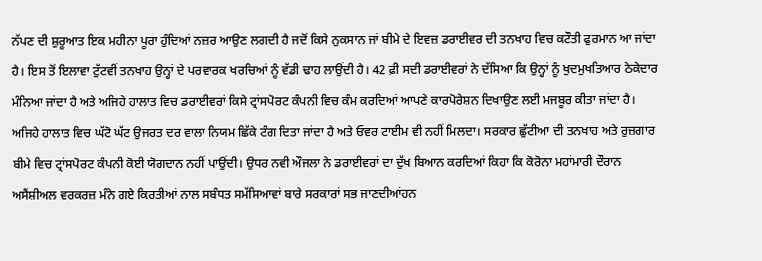ਨੱਪਣ ਦੀ ਸ਼ੁਰੂਆਤ ਇਕ ਮਹੀਨਾ ਪੂਰਾ ਹੁੰਦਿਆਂ ਨਜ਼ਰ ਆਉਣ ਲਗਦੀ ਹੈ ਜਦੋਂ ਕਿਸੇ ਨੁਕਸਾਨ ਜਾਂ ਬੀਮੇ ਦੇ ਇਵਜ਼ ਡਰਾਈਵਰ ਦੀ ਤਨਖਾਹ ਵਿਚ ਕਟੌਤੀ ਫੁਰਮਾਨ ਆ ਜਾਂਦਾ ਹੈ। ਇਸ ਤੋਂ ਇਲਾਵਾ ਟੁੱਟਵੀਂ ਤਨਖਾਹ ਉਨ੍ਹਾਂ ਦੇ ਪਰਵਾਰਕ ਖਰਚਿਆਂ ਨੂੰ ਵੱਡੀ ਢਾਹ ਲਾਉਂਦੀ ਹੈ। 42 ਫ਼ੀ ਸਦੀ ਡਰਾਈਵਰਾਂ ਨੇ ਦੱਸਿਆ ਕਿ ਉਨ੍ਹਾਂ ਨੂੰ ਖੁਦਮੁਖਤਿਆਰ ਠੇਕੇਦਾਰ ਮੰਨਿਆ ਜਾਂਦਾ ਹੈ ਅਤੇ ਅਜਿਹੇ ਹਾਲਾਤ ਵਿਚ ਡਰਾਈਵਰਾਂ ਕਿਸੇ ਟ੍ਰਾਂਸਪੋਰਟ ਕੰਪਨੀ ਵਿਚ ਕੰਮ ਕਰਦਿਆਂ ਆਪਣੇ ਕਾਰਪੋਰੇਸ਼ਨ ਦਿਖਾਉਣ ਲਈ ਮਜਬੂਰ ਕੀਤਾ ਜਾਂਦਾ ਹੈ। ਅਜਿਹੇ ਹਾਲਾਤ ਵਿਚ ਘੱਟੋ ਘੱਟ ਉਜਰਤ ਦਰ ਵਾਲਾ ਨਿਯਮ ਛਿੱਕੇ ਟੰਗ ਦਿਤਾ ਜਾਂਦਾ ਹੈ ਅਤੇ ਓਵਰ ਟਾਈਮ ਵੀ ਨਹੀਂ ਮਿਲਦਾ। ਸਰਕਾਰ ਛੁੱਟੀਆ ਦੀ ਤਨਖਾਹ ਅਤੇ ਰੁਜ਼ਗਾਰ ਬੀਮੇ ਵਿਚ ਟ੍ਰਾਂਸਪੋਰਟ ਕੰਪਨੀ ਕੋਈ ਯੋਗਦਾਨ ਨਹੀਂ ਪਾਉਂਦੀ। ਉਧਰ ਨਵੀ ਔਜਲਾ ਨੇ ਡਰਾਈਵਰਾਂ ਦਾ ਦੁੱਖ ਬਿਆਨ ਕਰਦਿਆਂ ਕਿਹਾ ਕਿ ਕੋਰੋਨਾ ਮਹਾਂਮਾਰੀ ਦੌਰਾਨ ਅਸੈਂਸ਼ੀਅਲ ਵਰਕਰਜ਼ ਮੰਨੇ ਗਏ ਕਿਰਤੀਆਂ ਨਾਲ ਸਬੰਧਤ ਸਮੱਸਿਆਵਾਂ ਬਾਰੇ ਸਰਕਾਰਾਂ ਸਭ ਜਾਣਦੀਆਂਹਨ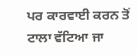ਪਰ ਕਾਰਵਾਈ ਕਰਨ ਤੋਂ ਟਾਲਾ ਵੱਟਿਆ ਜਾ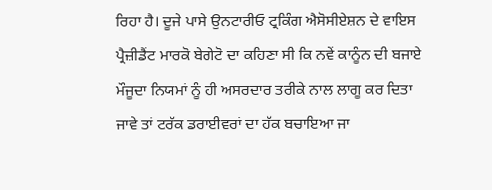ਰਿਹਾ ਹੈ। ਦੂਜੇ ਪਾਸੇ ਉਨਟਾਰੀਓ ਟ੍ਰਕਿੰਗ ਐਸੋਸੀਏਸ਼ਨ ਦੇ ਵਾਇਸ ਪ੍ਰੈਜ਼ੀਡੈਂਟ ਮਾਰਕੋ ਬੇਗੇਟੋ ਦਾ ਕਹਿਣਾ ਸੀ ਕਿ ਨਵੇਂ ਕਾਨੂੰਨ ਦੀ ਬਜਾਏ ਮੌਜੂਦਾ ਨਿਯਮਾਂ ਨੂੰ ਹੀ ਅਸਰਦਾਰ ਤਰੀਕੇ ਨਾਲ ਲਾਗੂ ਕਰ ਦਿਤਾ ਜਾਵੇ ਤਾਂ ਟਰੱਕ ਡਰਾਈਵਰਾਂ ਦਾ ਹੱਕ ਬਚਾਇਆ ਜਾ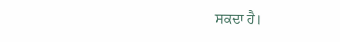ਸਕਦਾ ਹੈ।